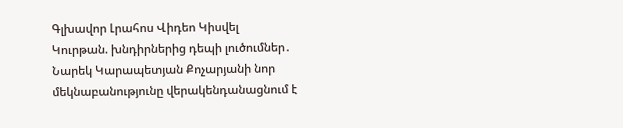Գլխավոր Լրահոս Վիդեո Կիսվել
Կուրթան. խնդիրներից դեպի լուծումներ․ Նարեկ Կարապետյան Քոչարյանի նոր մեկնաբանությունը վերակենդանացնում է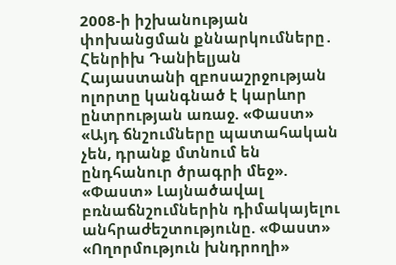2008-ի իշխանության փոխանցման քննարկումները․ Հենրիխ Դանիելյան Հայաստանի զբոսաշրջության ոլորտը կանգնած է կարևոր ընտրության առաջ. «Փաստ» «Այդ ճնշումները պատահական չեն, դրանք մտնում են ընդհանուր ծրագրի մեջ». «Փաստ» Լայնածավալ բռնաճնշումներին դիմակայելու անհրաժեշտությունը. «Փաստ» «Ողորմություն խնդրողի»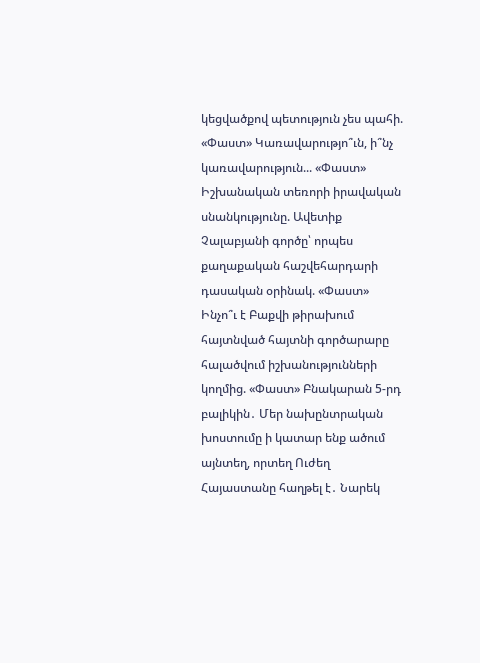կեցվածքով պետություն չես պահի. «Փաստ» Կառավարությո՞ւն, ի՞նչ կառավարություն... «Փաստ» Իշխանական տեռորի իրավական սնանկությունը. Ավետիք Չալաբյանի գործը՝ որպես քաղաքական հաշվեհարդարի դասական օրինակ. «Փաստ» Ինչո՞ւ է Բաքվի թիրախում հայտնված հայտնի գործարարը հալածվում իշխանությունների կողմից. «Փաստ» Բնակարան 5-րդ բալիկին․ Մեր նախընտրական խոստումը ի կատար ենք ածում այնտեղ, որտեղ Ուժեղ Հայաստանը հաղթել է․ Նարեկ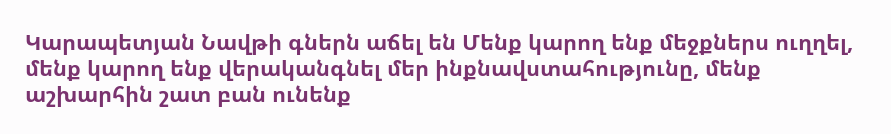Կարապետյան Նավթի գներն աճել են Մենք կարող ենք մեջքներս ուղղել, մենք կարող ենք վերականգնել մեր ինքնավստահությունը, մենք աշխարհին շատ բան ունենք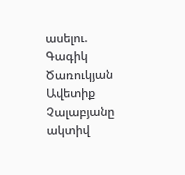ասելու. Գագիկ Ծառուկյան
Ավետիք Չալաբյանը ակտիվ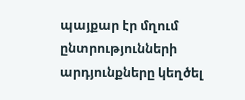պայքար էր մղում ընտրությունների արդյունքները կեղծել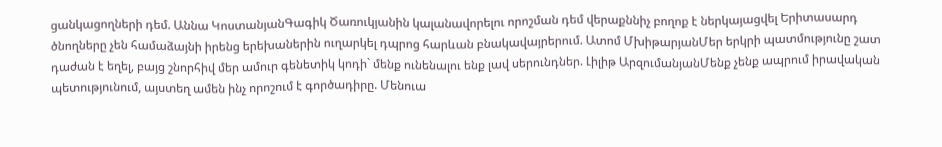ցանկացողների դեմ. Աննա ԿոստանյանԳագիկ Ծառուկյանին կալանավորելու որոշման դեմ վերաքննիչ բողոք է ներկայացվել Երիտասարդ ծնողները չեն համաձայնի իրենց երեխաներին ուղարկել դպրոց հարևան բնակավայրերում. Ատոմ ՄխիթարյանՄեր երկրի պատմությունը շատ դաժան է եղել, բայց շնորհիվ մեր ամուր գենետիկ կոդի` մենք ունենալու ենք լավ սերունդներ. Լիլիթ ԱրզումանյանՄենք չենք ապրում իրավական պետությունում, այստեղ ամեն ինչ որոշում է գործադիրը. Մենուա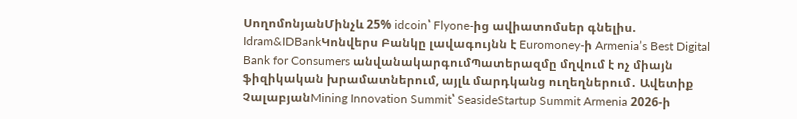ՍողոմոնյանՄինչև 25% idcoin՝ Flyone-ից ավիատոմսեր գնելիս. Idram&IDBankԿոնվերս Բանկը լավագույնն է Euromoney-ի Armenia’s Best Digital Bank for Consumers անվանակարգումՊատերազմը մղվում է ոչ միայն ֆիզիկական խրամատներում, այլև մարդկանց ուղեղներում․ Ավետիք ՉալաբյանMining Innovation Summit՝ SeasideStartup Summit Armenia 2026-ի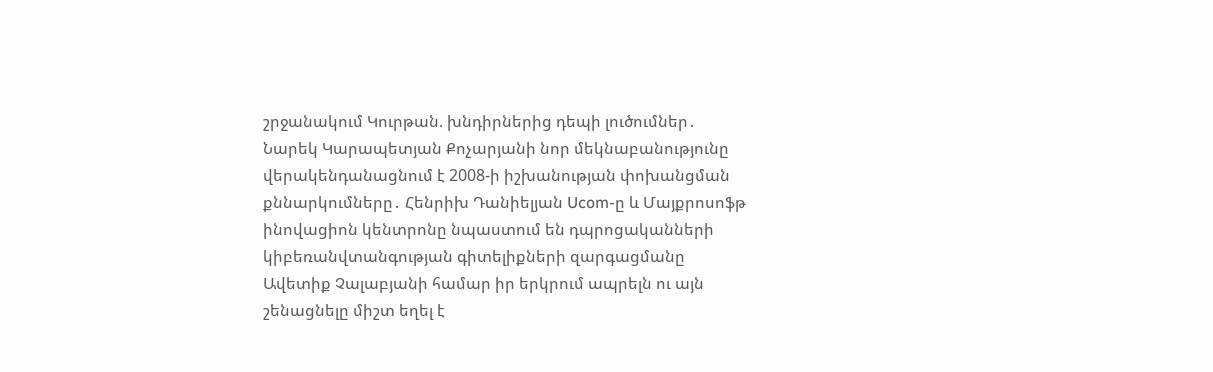շրջանակում Կուրթան. խնդիրներից դեպի լուծումներ․ Նարեկ Կարապետյան Քոչարյանի նոր մեկնաբանությունը վերակենդանացնում է 2008-ի իշխանության փոխանցման քննարկումները․ Հենրիխ Դանիելյան Ucom-ը և Մայքրոսոֆթ ինովացիոն կենտրոնը նպաստում են դպրոցականների կիբեռանվտանգության գիտելիքների զարգացմանը Ավետիք Չալաբյանի համար իր երկրում ապրելն ու այն շենացնելը միշտ եղել է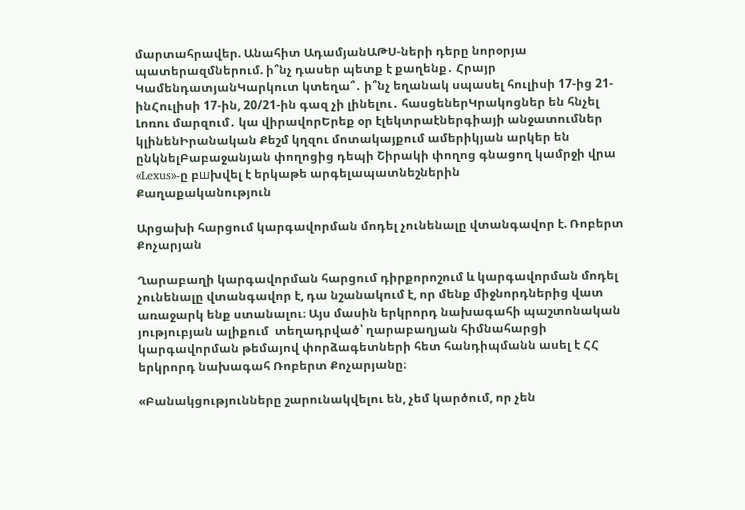մարտահրավեր. Անահիտ ԱդամյանԱԹՍ-ների դերը նորօրյա պատերազմներում. ի՞նչ դասեր պետք է քաղենք․ Հրայր ԿամենդատյանԿարկուտ կտեղա՞․ ի՞նչ եղանակ սպասել հուլիսի 17-ից 21-ինՀուլիսի 17-ին, 20/21-ին գազ չի լինելու․ հասցեներԿրակոցներ են հնչել Լոռու մարզում․ կա վիրավորԵրեք օր էլեկտրաէներգիայի անջատումներ կլինենԻրանական Քեշմ կղզու մոտակայքում ամերիկյան արկեր են ընկնելԲաբաջանյան փողոցից դեպի Շիրակի փողոց գնացող կամրջի վրա «Lexus»-ը բшխվել է երկաթե արգելապատնեշներին
Քաղաքականություն

Արցախի հարցում կարգավորման մոդել չունենալը վտանգավոր է. Ռոբերտ Քոչարյան

Ղարաբաղի կարգավորման հարցում դիրքորոշում և կարգավորման մոդել չունենալը վտանգավոր է, դա նշանակում է, որ մենք միջնորդներից վատ առաջարկ ենք ստանալու։ Այս մասին երկրորդ նախագահի պաշտոնական յություբյան ալիքում  տեղադրված՝ ղարաբաղյան հիմնահարցի կարգավորման թեմայով փորձագետների հետ հանդիպմանն ասել է ՀՀ երկրորդ նախագահ Ռոբերտ Քոչարյանը։

«Բանակցությունները շարունակվելու են, չեմ կարծում, որ չեն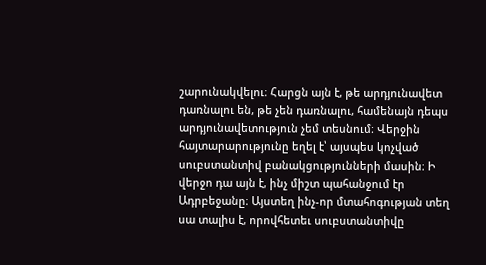շարունակվելու։ Հարցն այն է, թե արդյունավետ դառնալու են, թե չեն դառնալու, համենայն դեպս արդյունավետություն չեմ տեսնում։ Վերջին հայտարարությունը եղել է՝ այսպես կոչված սուբստանտիվ բանակցությունների մասին։ Ի վերջո դա այն է, ինչ միշտ պահանջում էր Ադրբեջանը։ Այստեղ ինչ-որ մտահոգության տեղ սա տալիս է, որովհետեւ սուբստանտիվը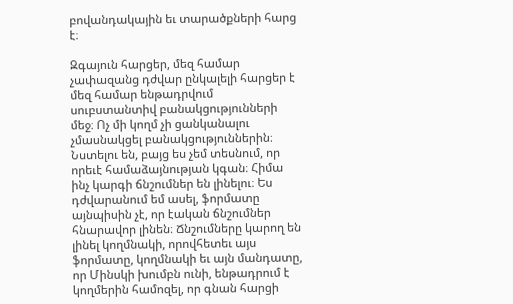բովանդակային եւ տարածքների հարց է։

Զգայուն հարցեր, մեզ համար չափազանց դժվար ընկալելի հարցեր է մեզ համար ենթադրվում սուբստանտիվ բանակցությունների մեջ։ Ոչ մի կողմ չի ցանկանալու չմասնակցել բանակցություններին։ Նստելու են, բայց ես չեմ տեսնում, որ որեւէ համաձայնության կգան։ Հիմա ինչ կարգի ճնշումներ են լինելու։ Ես դժվարանում եմ ասել, ֆորմատը այնպիսին չէ, որ էական ճնշումներ հնարավոր լինեն։ Ճնշումները կարող են լինել կողմնակի, որովհետեւ այս ֆորմատը, կողմնակի եւ այն մանդատը, որ Մինսկի խումբն ունի, ենթադրում է կողմերին համոզել, որ գնան հարցի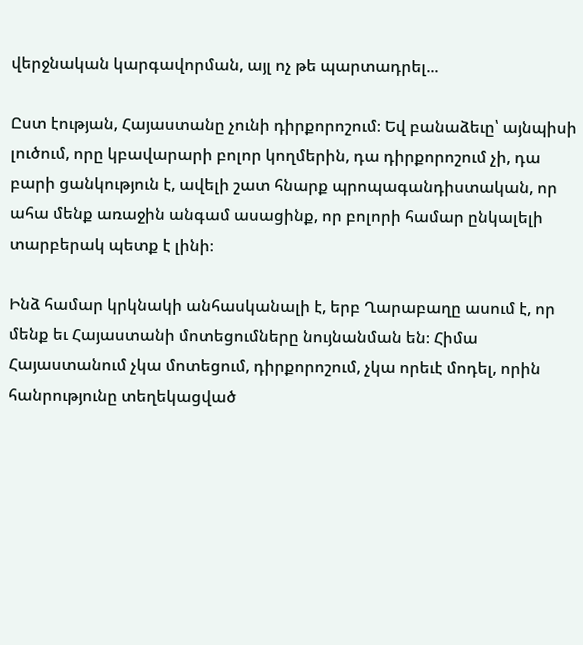վերջնական կարգավորման, այլ ոչ թե պարտադրել...

Ըստ էության, Հայաստանը չունի դիրքորոշում։ Եվ բանաձեւը՝ այնպիսի լուծում, որը կբավարարի բոլոր կողմերին, դա դիրքորոշում չի, դա բարի ցանկություն է, ավելի շատ հնարք պրոպագանդիստական, որ ահա մենք առաջին անգամ ասացինք, որ բոլորի համար ընկալելի տարբերակ պետք է լինի։

Ինձ համար կրկնակի անհասկանալի է, երբ Ղարաբաղը ասում է, որ մենք եւ Հայաստանի մոտեցումները նույնանման են։ Հիմա Հայաստանում չկա մոտեցում, դիրքորոշում, չկա որեւէ մոդել, որին հանրությունը տեղեկացված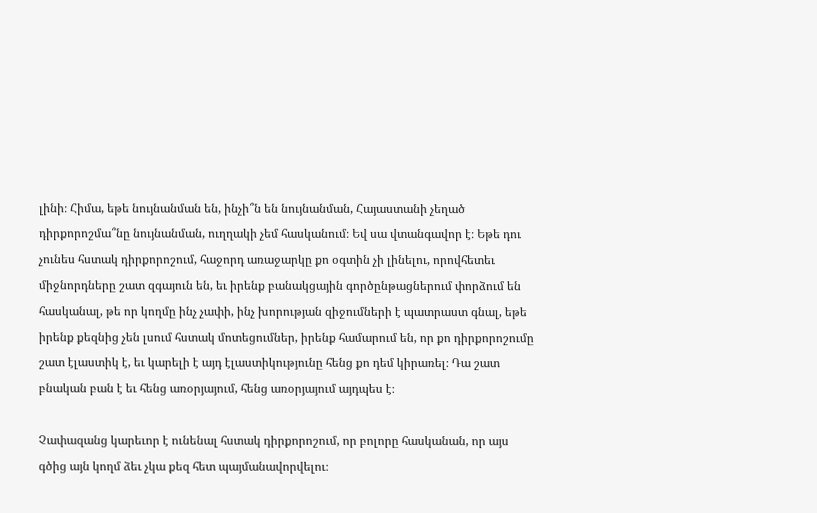լինի։ Հիմա, եթե նույնանման են, ինչի՞ն են նույնանման, Հայաստանի չեղած դիրքորոշմա՞նը նույնանման, ուղղակի չեմ հասկանում։ Եվ սա վտանգավոր է։ Եթե դու չունես հստակ դիրքորոշում, հաջորդ առաջարկը քո օգտին չի լինելու, որովհետեւ միջնորդները շատ զգայուն են, եւ իրենք բանակցային գործընթացներում փորձում են հասկանալ, թե որ կողմը ինչ չափի, ինչ խորության զիջումների է պատրաստ գնալ, եթե իրենք քեզնից չեն լսում հստակ մոտեցումներ, իրենք համարում են, որ քո դիրքորոշումը շատ էլաստիկ է, եւ կարելի է այդ էլաստիկությունը հենց քո դեմ կիրառել։ Դա շատ բնական բան է եւ հենց առօրյայում, հենց առօրյայում այդպես է։

Չափազանց կարեւոր է ունենալ հստակ դիրքորոշում, որ բոլորը հասկանան, որ այս գծից այն կողմ ձեւ չկա քեզ հետ պայմանավորվելու։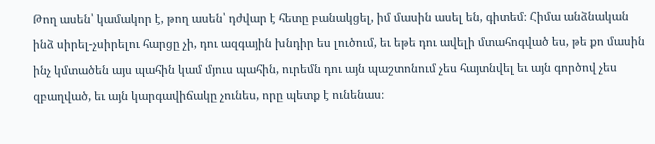Թող ասեն՝ կամակոր է, թող ասեն՝ դժվար է հետը բանակցել, իմ մասին ասել են, գիտեմ։ Հիմա անձնական ինձ սիրել-չսիրելու հարցը չի, դու ազգային խնդիր ես լուծում, եւ եթե դու ավելի մտահոգված ես, թե քո մասին ինչ կմտածեն այս պահին կամ մյուս պահին, ուրեմն դու այն պաշտոնում չես հայտնվել եւ այն գործով չես զբաղված, եւ այն կարգավիճակը չունես, որը պետք է ունենաս։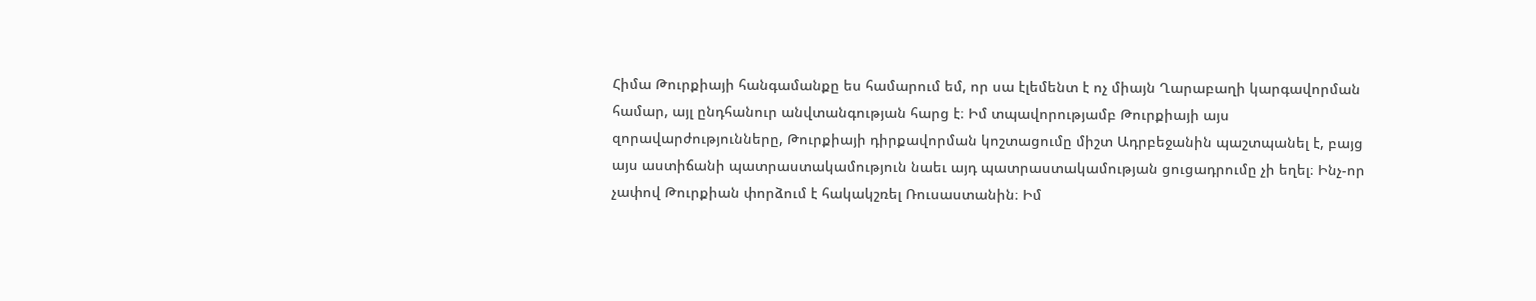Հիմա Թուրքիայի հանգամանքը ես համարում եմ, որ սա էլեմենտ է ոչ միայն Ղարաբաղի կարգավորման համար, այլ ընդհանուր անվտանգության հարց է։ Իմ տպավորությամբ Թուրքիայի այս զորավարժությունները, Թուրքիայի դիրքավորման կոշտացումը միշտ Ադրբեջանին պաշտպանել է, բայց այս աստիճանի պատրաստակամություն նաեւ այդ պատրաստակամության ցուցադրումը չի եղել։ Ինչ-որ չափով Թուրքիան փորձում է հակակշռել Ռուսաստանին։ Իմ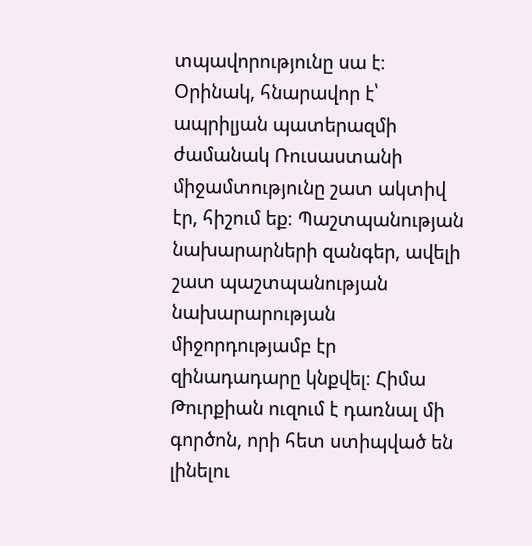տպավորությունը սա է։ Օրինակ, հնարավոր է՝ ապրիլյան պատերազմի ժամանակ Ռուսաստանի միջամտությունը շատ ակտիվ էր, հիշում եք։ Պաշտպանության նախարարների զանգեր, ավելի շատ պաշտպանության նախարարության միջորդությամբ էր զինադադարը կնքվել։ Հիմա Թուրքիան ուզում է դառնալ մի գործոն, որի հետ ստիպված են լինելու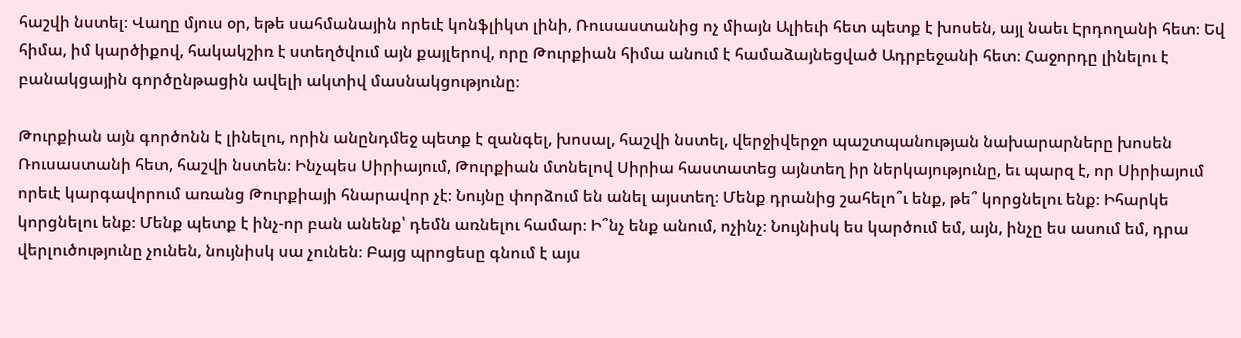հաշվի նստել։ Վաղը մյուս օր, եթե սահմանային որեւէ կոնֆլիկտ լինի, Ռուսաստանից ոչ միայն Ալիեւի հետ պետք է խոսեն, այլ նաեւ Էրդողանի հետ։ Եվ հիմա, իմ կարծիքով, հակակշիռ է ստեղծվում այն քայլերով, որը Թուրքիան հիմա անում է համաձայնեցված Ադրբեջանի հետ։ Հաջորդը լինելու է բանակցային գործընթացին ավելի ակտիվ մասնակցությունը։

Թուրքիան այն գործոնն է լինելու, որին անընդմեջ պետք է զանգել, խոսալ, հաշվի նստել, վերջիվերջո պաշտպանության նախարարները խոսեն Ռուսաստանի հետ, հաշվի նստեն։ Ինչպես Սիրիայում, Թուրքիան մտնելով Սիրիա հաստատեց այնտեղ իր ներկայությունը, եւ պարզ է, որ Սիրիայում որեւէ կարգավորում առանց Թուրքիայի հնարավոր չէ։ Նույնը փորձում են անել այստեղ։ Մենք դրանից շահելո՞ւ ենք, թե՞ կորցնելու ենք։ Իհարկե կորցնելու ենք։ Մենք պետք է ինչ-որ բան անենք՝ դեմն առնելու համար։ Ի՞նչ ենք անում, ոչինչ։ Նույնիսկ ես կարծում եմ, այն, ինչը ես ասում եմ, դրա վերլուծությունը չունեն, նույնիսկ սա չունեն։ Բայց պրոցեսը գնում է այս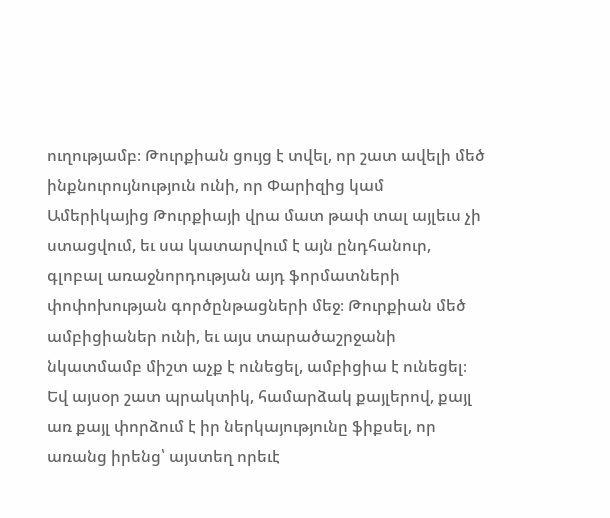ուղությամբ։ Թուրքիան ցույց է տվել, որ շատ ավելի մեծ ինքնուրույնություն ունի, որ Փարիզից կամ Ամերիկայից Թուրքիայի վրա մատ թափ տալ այլեւս չի ստացվում, եւ սա կատարվում է այն ընդհանուր, գլոբալ առաջնորդության այդ ֆորմատների փոփոխության գործընթացների մեջ։ Թուրքիան մեծ ամբիցիաներ ունի, եւ այս տարածաշրջանի նկատմամբ միշտ աչք է ունեցել, ամբիցիա է ունեցել։ Եվ այսօր շատ պրակտիկ, համարձակ քայլերով, քայլ առ քայլ փորձում է իր ներկայությունը ֆիքսել, որ առանց իրենց՝ այստեղ որեւէ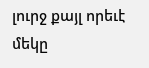լուրջ քայլ որեւէ մեկը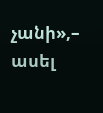չանի»,– ասել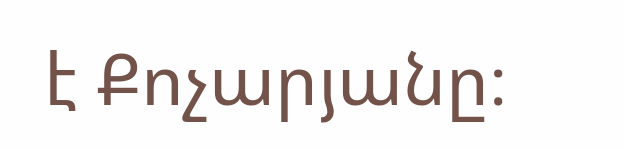է Քոչարյանը։